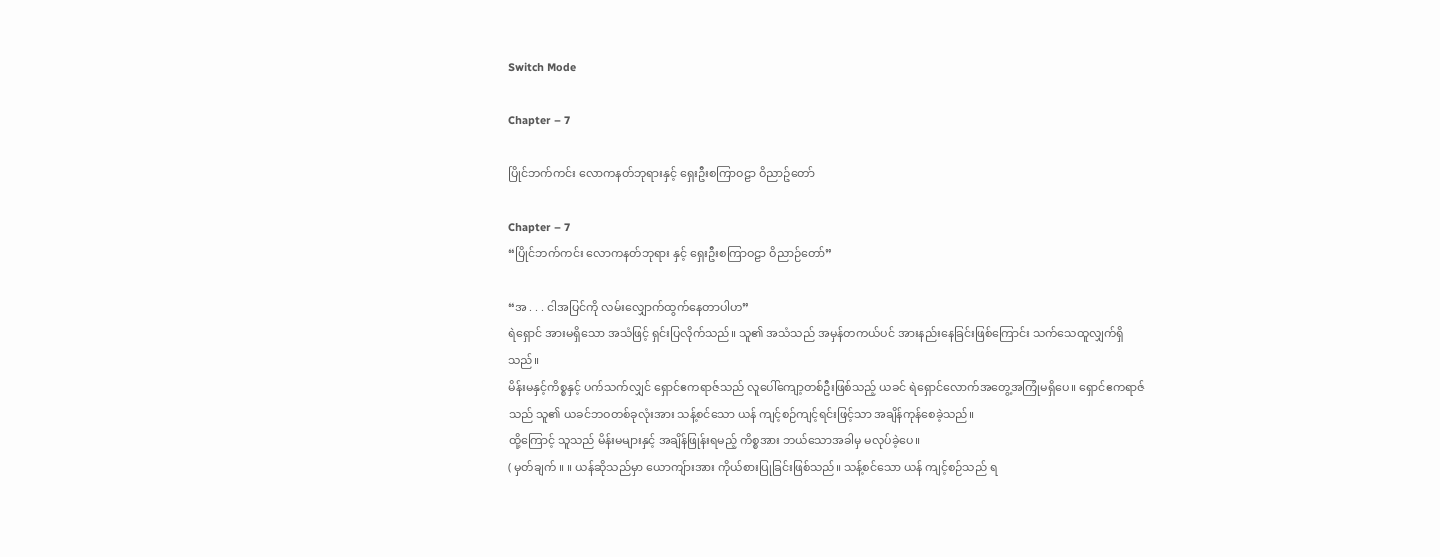Switch Mode

Chapter – 7

ပြိုင်ဘက်ကင်း လောကနတ်ဘုရားနှင့် ရှေးဦးစကြာဝဠာ ဝိညာဥ်တော်

Chapter – 7
“ပြိုင်ဘက်ကင်း လောကနတ်ဘုရား နှင့် ရှေးဦးစကြာဝဠာ ဝိညာဉ်တော်”

“အ . . . ငါအပြင်ကို လမ်းလျှောက်ထွက်နေတာပါဟ”
ရဲရှောင် အားမရှိသော အသံဖြင့် ရှင်းပြလိုက်သည်။ သူ၏ အသံသည် အမှန်တကယ်ပင် အားနည်းနေခြင်းဖြစ်ကြောင်း သက်သေထူလျှက်ရှိသည်။
မိန်းမနှင့်ကိစ္စနှင့် ပက်သက်လျှင် ရှောင်ဧကရာဇ်သည် လူပေါ်ကျော့တစ်ဦးဖြစ်သည့် ယခင် ရဲရှောင်လောက်အတွေ့အကြုံမရှိပေ။ ရှောင်ဧကရာဇ်သည် သူ၏ ယခင်ဘဝတစ်ခုလုံးအား သန့်စင်သော ယန် ကျင့်စဉ်ကျင့်ရင်းဖြင့်သာ အချိန်ကုန်စေခဲ့သည်။
ထို့ကြောင့် သူသည် မိန်းမများနှင့် အချိန်ဖြုန်းရမည့် ကိစ္စအား ဘယ်သောအခါမှ မလုပ်ခဲ့ပေ။
( မှတ်ချက် ။ ။ ယန်ဆိုသည်မှာ ယောကျ်ားအား ကိုယ်စားပြုခြင်းဖြစ်သည်။ သန့်စင်သော ယန် ကျင့်စဉ်သည် ရ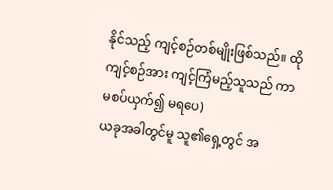နိုင်သည့် ကျင့်စဉ်တစ်မျိုးဖြစ်သည်။ ထိုကျင့်စဉ်အား ကျင့်ကြံမည့်သူသည် ကာမစပ်ယှက်၍ မရပေ)
ယခုအခါတွင်မူ သူ၏ရှေ့တွင် အ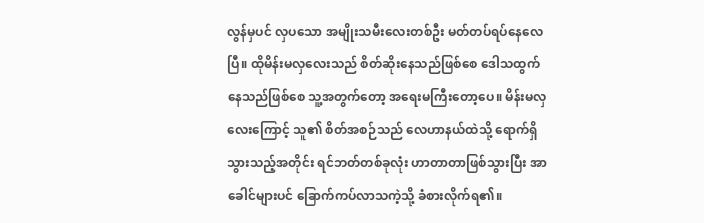လွန်မှပင် လှပသော အမျိုးသမီးလေးတစ်ဦး မတ်တပ်ရပ်နေလေပြီ။ ထိုမိန်းမလှလေးသည် စိတ်ဆိုးနေသည်ဖြစ်စေ ဒေါသထွက်နေသည်ဖြစ်စေ သူ့အတွက်တော့ အရေးမကြီးတော့ပေ။ မိန်းမလှလေးကြောင့် သူ၏ စိတ်အစဉ်သည် လေဟာနယ်ထဲသို့ ရောက်ရှိသွားသည့်အတိုင်း ရင်ဘတ်တစ်ခုလုံး ဟာတာတာဖြစ်သွားပြီး အာခေါင်များပင် ခြောက်ကပ်လာသကဲ့သို့ ခံစားလိုက်ရ၏။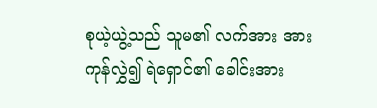စုယဲ့ယွဲ့သည် သူမ၏ လက်အား အားကုန်လွှဲ၍ ရဲရှောင်၏ ခေါင်းအား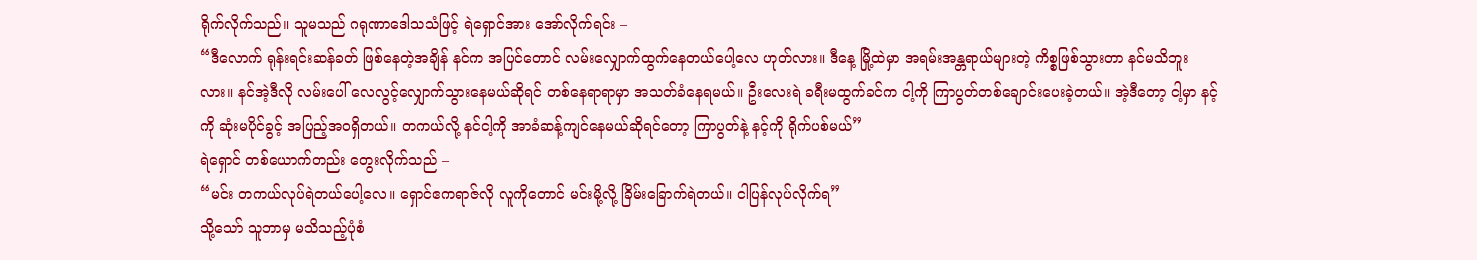ရိုက်လိုက်သည်။ သူမသည် ဂရုဏာဒေါသသံဖြင့် ရဲရှောင်အား အော်လိုက်ရင်း –
“ဒီလောက် ရုန်းရင်းဆန်ခတ် ဖြစ်နေတဲ့အချိန် နင်က အပြင်တောင် လမ်းလျှောက်ထွက်နေတယ်ပေါ့လေ ဟုတ်လား။ ဒီနေ့ မြို့ထဲမှာ အရမ်းအန္တရာယ်များတဲ့ ကိစ္စဖြစ်သွားတာ နင်မသိဘူးလား။ နင်အဲ့ဒီလို လမ်းပေါ် လေလွင့်လျှောက်သွားနေမယ်ဆိုရင် တစ်နေရာရာမှာ အသတ်ခံနေရမယ်။ ဦးလေးရဲ ခရီးမထွက်ခင်က ငါ့ကို ကြာပွတ်တစ်ချောင်းပေးခဲ့တယ်။ အဲ့ဒီတော့ ငါ့မှာ နင့်ကို ဆုံးမပိုင်ခွင့် အပြည့်အဝရှိတယ်။ တကယ်လို့ နင်ငါ့ကို အာခံဆန့်ကျင်နေမယ်ဆိုရင်တော့ ကြာပွတ်နဲ့ နင့်ကို ရိုက်ပစ်မယ်”
ရဲရှောင် တစ်ယောက်တည်း တွေးလိုက်သည် –
“မင်း တကယ်လုပ်ရဲတယ်ပေါ့လေ။ ရှောင်ဧကရာဇ်လို လူကိုတောင် မင်းမို့လို့ ခြိမ်းခြောက်ရဲတယ်။ ငါပြန်လုပ်လိုက်ရ”
သို့သော် သူဘာမှ မသိသည့်ပုံစံ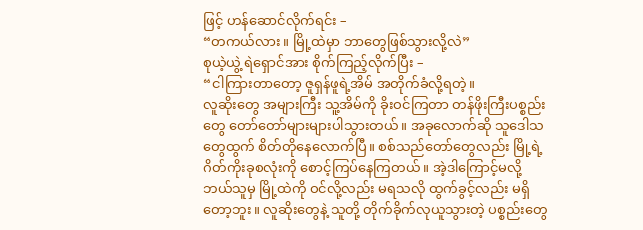ဖြင့် ဟန်ဆောင်လိုက်ရင်း –
“တကယ်လား။ မြို့ထဲမှာ ဘာတွေဖြစ်သွားလို့လဲ”
စုယဲ့ယွဲ့ ရဲရှောင်အား စိုက်ကြည့်လိုက်ပြီး –
“ငါကြားတာတော့ ဇူရှန်ဖူရဲ့အိမ် အတိုက်ခံလို့ရတဲ့။
လူဆိုးတွေ အများကြီး သူ့အိမ်ကို ခိုးဝင်ကြတာ တန်ဖိုးကြီးပစ္စည်းတွေ တော်တော်များများပါသွားတယ်။ အခုလောက်ဆို သူဒေါသတွေထွက် စိတ်တိုနေလောက်ပြီ။ စစ်သည်တော်တွေလည်း မြို့ရဲ့ဂိတ်ကိုးခုစလုံးကို စောင့်ကြပ်နေကြတယ်။ အဲ့ဒါကြောင့်မလို့ ဘယ်သူမှ မြို့ထဲကို ဝင်လို့လည်း မရသလို ထွက်ခွင့်လည်း မရှိတော့ဘူး။ လူဆိုးတွေနဲ့ သူတို့ တိုက်ခိုက်လုယူသွားတဲ့ ပစ္စည်းတွေ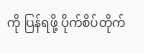ကို ပြန်ရဖို့ ပိုက်စိပ်တိုက်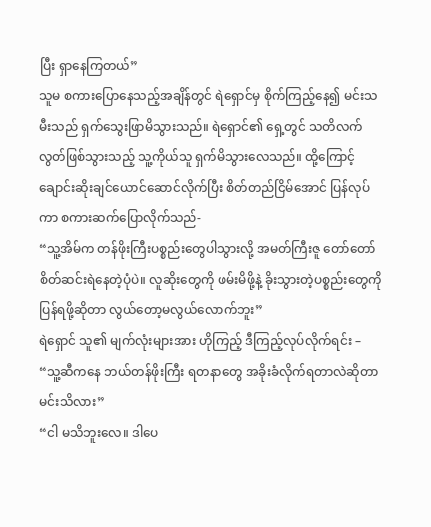ပြီး ရှာနေကြတယ်”
သူမ စကားပြောနေသည့်အချိန်တွင် ရဲရှောင်မှ စိုက်ကြည့်နေ၍ မင်းသမီးသည် ရှက်သွေးဖြာမိသွားသည်။ ရဲရှောင်၏ ရှေ့တွင် သတိလက်လွတ်ဖြစ်သွားသည့် သူ့ကိုယ်သူ ရှက်မိသွားလေသည်။ ထို့ကြောင့် ချောင်းဆိုးချင်ယောင်ဆောင်လိုက်ပြီး စိတ်တည်ငြိမ်အောင် ပြန်လုပ်ကာ စကားဆက်ပြောလိုက်သည်-
“သူ့အိမ်က တန်ဖိုးကြီးပစ္စည်းတွေပါသွားလို့ အမတ်ကြီးဇူ တော်တော်စိတ်ဆင်းရဲနေတဲ့ပုံပဲ။ လူဆိုးတွေကို ဖမ်းမိဖို့နဲ့ ခိုးသွားတဲ့ပစ္စည်းတွေကို ပြန်ရဖို့ဆိုတာ လွယ်တော့မလွယ်လောက်ဘူး”
ရဲရှောင် သူ၏ မျက်လုံးများအား ဟိုကြည့် ဒီကြည့်လုပ်လိုက်ရင်း –
“သူ့ဆီကနေ ဘယ်တန်ဖိုးကြီး ရတနာတွေ အခိုးခံလိုက်ရတာလဲဆိုတာ မင်းသိလား”
“ငါ မသိဘူးလေ။ ဒါပေ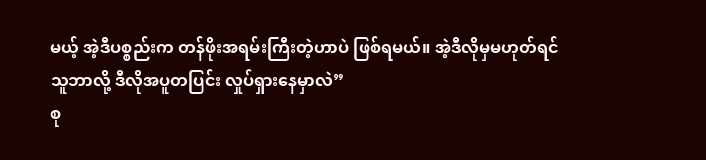မယ့် အဲ့ဒီပစ္စည်းက တန်ဖိုးအရမ်းကြီးတဲ့ဟာပဲ ဖြစ်ရမယ်။ အဲ့ဒီလိုမှမဟုတ်ရင် သူဘာလို့ ဒီလိုအပူတပြင်း လှုပ်ရှားနေမှာလဲ”
စု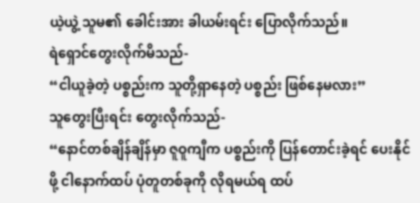ယဲ့ယွဲ့ သူမ၏ ခေါင်းအား ခါယမ်းရင်း ပြောလိုက်သည်။
ရဲရှောင်တွေးလိုက်မိသည်-
“ငါယူခဲ့တဲ့ ပစ္စည်းက သူတို့ရှာနေတဲ့ ပစ္စည်း ဖြစ်နေမလား”
သူတွေးပြီးရင်း တွေးလိုက်သည်-
“နောင်တစ်ချိန်ချိန်မှာ ဇူဝူကျီက ပစ္စည်းကို ပြန်တောင်းခဲ့ရင် ပေးနိုင်ဖို့ ငါနောက်ထပ် ပုံတူတစ်ခုကို လိုရမယ်ရ ထပ်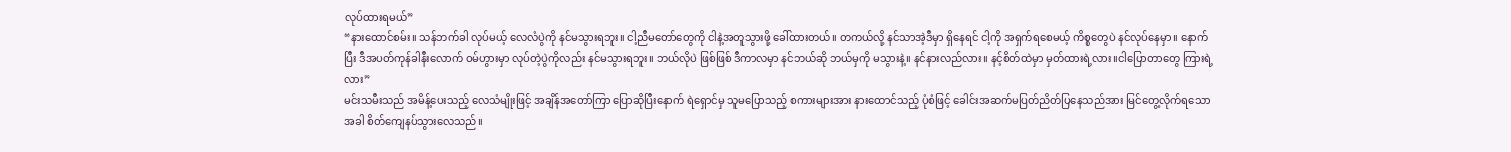လုပ်ထားရမယ်”
“နားထောင်စမ်း။ သန်ဘက်ခါ လုပ်မယ့် လေလံပွဲကို နင်မသွားရဘူး။ ငါ့ညီမတော်တွေကို ငါနဲ့အတူသွားဖို့ ခေါ်ထားတယ်။ တကယ်လို့ နင်သာအဲ့ဒီမှာ ရှိနေရင် ငါ့ကို အရှက်ရစေမယ့် ကိစ္စတွေပဲ နင်လုပ်နေမှာ။ နောက်ပြီး ဒီအပတ်ကုန်ခါနီးလောက် ဝမ်ဟွားမှာ လုပ်တဲ့ပွဲကိုလည်း နင်မသွားရဘူး။ ဘယ်လိုပဲ ဖြစ်ဖြစ် ဒီကာလမှာ နင်ဘယ်ဆို ဘယ်မှကို မသွားနဲ့။ နင်နားလည်လား။ နင့်စိတ်ထဲမှာ မှတ်ထားရဲ့လား။ငါပြောတာတွေ ကြားရဲ့လား”
မင်းသမီးသည် အမိန့်ပေးသည့် လေသံမျိုးဖြင့် အချိန်အတော်ကြာ ပြောဆိုပြီးနောက် ရဲရှောင်မှ သူမပြောသည့် စကားများအား နားထောင်သည့် ပုံစံဖြင့် ခေါင်းအဆက်မပြတ်ညိတ်ပြနေသည်အား မြင်တွေ့လိုက်ရသောအခါ စိတ်ကျေနပ်သွားလေသည်။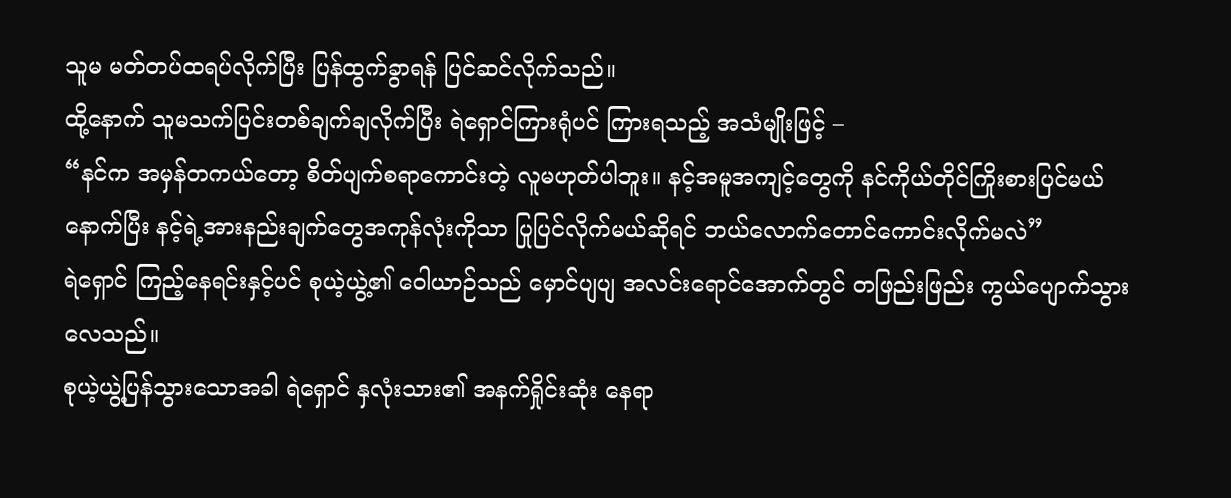သူမ မတ်တပ်ထရပ်လိုက်ပြီး ပြန်ထွက်ခွာရန် ပြင်ဆင်လိုက်သည်။
ထို့နောက် သူမသက်ပြင်းတစ်ချက်ချလိုက်ပြီး ရဲရှောင်ကြားရုံပင် ကြားရသည့် အသံမျိုးဖြင့် –
“နင်က အမှန်တကယ်တော့ စိတ်ပျက်စရာကောင်းတဲ့ လူမဟုတ်ပါဘူး။ နင့်အမူအကျင့်တွေကို နင်ကိုယ်တိုင်ကြိုးစားပြင်မယ် နောက်ပြီး နင့်ရဲ့အားနည်းချက်တွေအကုန်လုံးကိုသာ ပြုပြင်လိုက်မယ်ဆိုရင် ဘယ်လောက်တောင်ကောင်းလိုက်မလဲ”
ရဲရှောင် ကြည့်နေရင်းနှင့်ပင် စုယဲ့ယွဲ့၏ ဝေါယာဉ်သည် မှောင်ပျပျ အလင်းရောင်အောက်တွင် တဖြည်းဖြည်း ကွယ်ပျောက်သွားလေသည်။
စုယဲ့ယွဲ့ပြန်သွားသောအခါ ရဲရှောင် နှလုံးသား၏ အနက်ရှိုင်းဆုံး နေရာ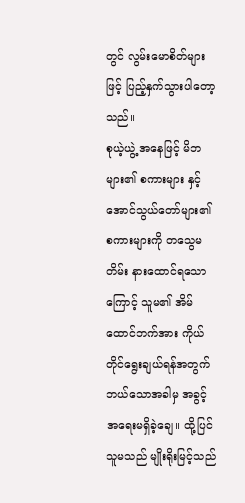တွင် လွမ်းမောစိတ်များဖြင့် ပြည့်နှက်သွားပါတော့သည်။
စုယဲ့ယွဲ့ အနေဖြင့် မိဘများ၏ စကားများ နှင့် အောင်သွယ်တော်များ၏ စကားများကို တသွေမတိမ်း နားထောင်ရသောကြောင့် သူမ၏ အိမ်ထောင်ဘက်အား ကိုယ်တိုင်ရွေးချယ်ရန်အတွက် ဘယ်သောအခါမှ အခွင့်အရေးမရှိခဲ့ချေ။ ထို့ပြင် သူမသည် မျိုးရိုးမြင့်သည်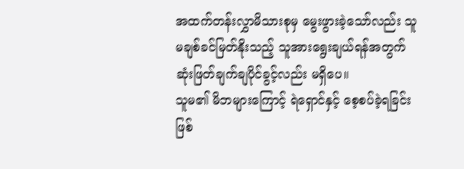အထက်တန်းလွှာမိသားစုမှ မွေးဖွားခဲ့သော်လည်း သူမချစ်ခင်မြတ်နိုးသည့် သူအားရွေးချယ်ရန်အတွက် ဆုံးဖြတ်ချက်ချပိုင်ခွင့်လည်း မရှိပေ။
သူမ၏ မိဘများကြောင့် ရဲရှောင်နှင့် စေ့စပ်ခဲ့ရခြင်းဖြစ်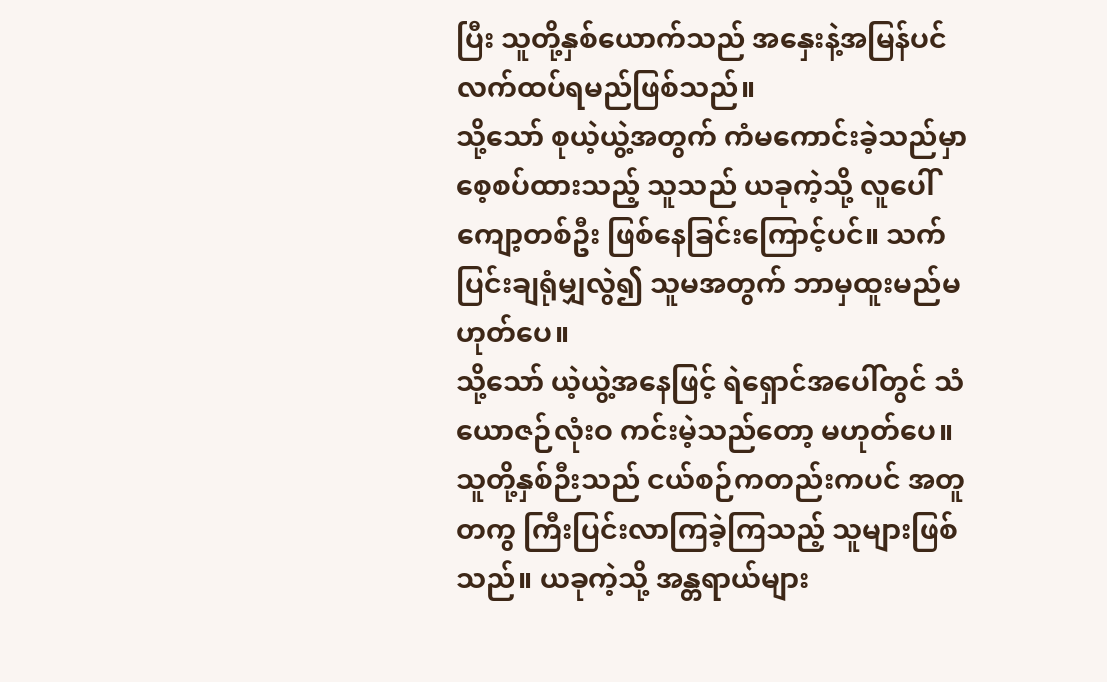ပြီး သူတို့နှစ်ယောက်သည် အနှေးနဲ့အမြန်ပင် လက်ထပ်ရမည်ဖြစ်သည်။
သို့သော် စုယဲ့ယွဲ့အတွက် ကံမကောင်းခဲ့သည်မှာ စေ့စပ်ထားသည့် သူသည် ယခုကဲ့သို့ လူပေါ်ကျော့တစ်ဦး ဖြစ်နေခြင်းကြောင့်ပင်။ သက်ပြင်းချရုံမျှလွဲ၍ သူမအတွက် ဘာမှထူးမည်မဟုတ်ပေ။
သို့သော် ယဲ့ယွဲ့အနေဖြင့် ရဲရှောင်အပေါ်တွင် သံယောဇဉ်လုံးဝ ကင်းမဲ့သည်တော့ မဟုတ်ပေ။ သူတို့နှစ်ဉီးသည် ငယ်စဉ်ကတည်းကပင် အတူတကွ ကြီးပြင်းလာကြခဲ့ကြသည့် သူများဖြစ်သည်။ ယခုကဲ့သို့ အန္တရာယ်များ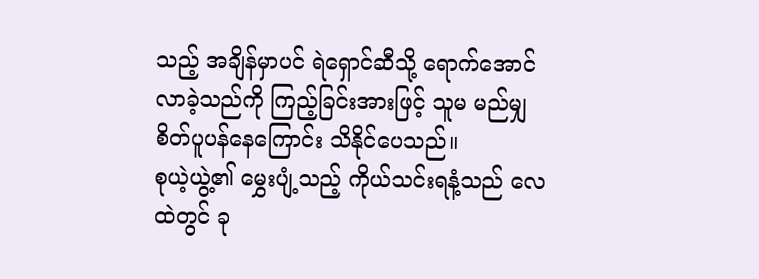သည့် အချိန်မှာပင် ရဲရှောင်ဆီသို့ ရောက်အောင်လာခဲ့သည်ကို ကြည့်ခြင်းအားဖြင့် သူမ မည်မျှ စိတ်ပူပန်နေကြောင်း သိနိုင်ပေသည်။
စုယဲ့ယွဲ့၏ မွှေးပျံ့သည့် ကိုယ်သင်းရနံ့သည် လေထဲတွင် ခု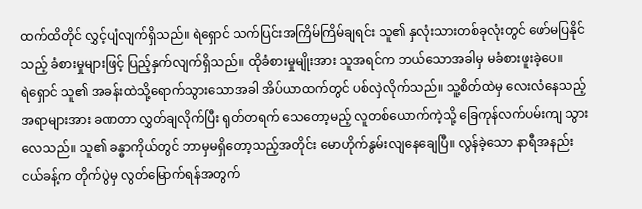ထက်ထိတိုင် လွှင့်ပျံလျက်ရှိသည်။ ရဲရှောင် သက်ပြင်းအကြိမ်ကြိမ်ချရင်း သူ၏ နှလုံးသားတစ်ခုလုံးတွင် ဖော်မပြနိုင်သည့် ခံစားမှုများဖြင့် ပြည့်နှက်လျက်ရှိသည်။ ထိုခံစားမှုမျိုးအား သူအရင်က ဘယ်သောအခါမှ မခံစားဖူးခဲ့ပေ။
ရဲရှောင် သူ၏ အခန်းထဲသို့ရောက်သွားသောအခါ အိပ်ယာထက်တွင် ပစ်လှဲလိုက်သည်။ သူ့စိတ်ထဲမှ လေးလံနေသည့်အရာများအား ခဏတာ လွှတ်ချလိုက်ပြီး ရုတ်တရက် သေတော့မည့် လူတစ်ယောက်ကဲ့သို့ ခြေကုန်လက်ပမ်းကျ သွားလေသည်။ သူ၏ ခန္ဓာကိုယ်တွင် ဘာမှမရှိတော့သည့်အတိုင်း မောဟိုက်နွမ်းလျနေချေပြီ။ လွန်ခဲ့သော နာရီအနည်းငယ်ခန့်က တိုက်ပွဲမှ လွတ်မြောက်ရန်အတွက်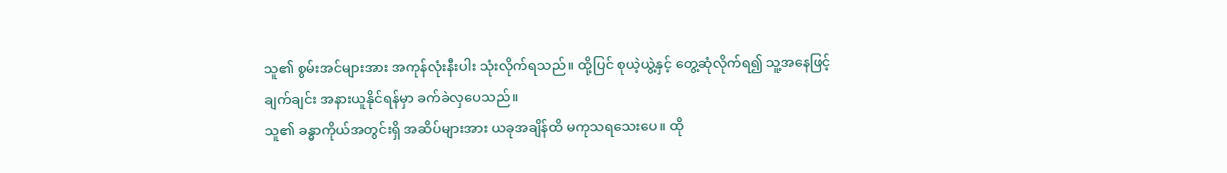သူ၏ စွမ်းအင်များအား အကုန်လုံးနီးပါး သုံးလိုက်ရသည်။ ထို့ပြင် စုယဲ့ယွဲ့နှင့် တွေ့ဆုံလိုက်ရ၍ သူ့အနေဖြင့် ချက်ချင်း အနားယူနိုင်ရန်မှာ ခက်ခဲလှပေသည်။
သူ၏ ခန္ဓာကိုယ်အတွင်းရှိ အဆိပ်များအား ယခုအချိန်ထိ မကုသရသေးပေ။ ထို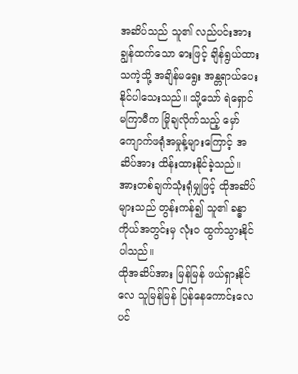အဆိပ်သည် သူ၏ လည်ပင်းအား ချွန်ထက်သော ဓားဖြင့် ချိန်ရွယ်ထားသကဲ့သို့ အချိန်မရွေး အန္တရာယ်ပေးနိုင်ပါသေးသည်။ သို့သော် ရဲရှောင်မကြာမီက မြိုချလိုက်သည့် မှော်ကျောက်ဖရုံအမှုန့်များကြောင့် အဆိပ်အား ထိန်းထားနိုင်ခဲ့သည်။ အားတစ်ချက်သုံးရုံမျှဖြင့် ထိုအဆိပ်များသည် တွန်းကန်၍ သူ၏ ခန္ဓာကိုယ်အတွင်းမှ လုံးဝ ထွက်သွားနိုင်ပါသည်။
ထိုအဆိပ်အား မြန်မြန် ဖယ်ရှားနိုင်လေ သူမြန်မြန် ပြန်နေကောင်းလေပင်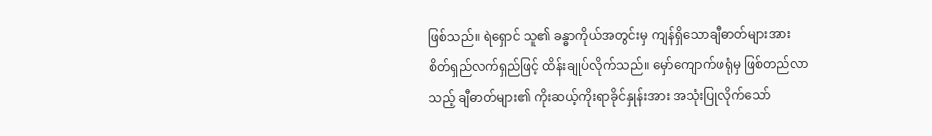ဖြစ်သည်။ ရဲရှောင် သူ၏ ခန္ဓာကိုယ်အတွင်းမှ ကျန်ရှိသောချီဓာတ်များအား စိတ်ရှည်လက်ရှည်ဖြင့် ထိန်းချုပ်လိုက်သည်။ မှော်ကျောက်ဖရုံမှ ဖြစ်တည်လာသည့် ချီဓာတ်များ၏ ကိုးဆယ့်ကိုးရာခိုင်နှုန်းအား အသုံးပြုလိုက်သော်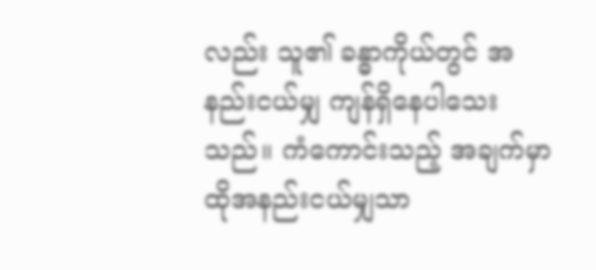လည်း သူ၏ ခန္ဓာကိုယ်တွင် အနည်းငယ်မျှ ကျန်ရှိနေပါသေးသည်။ ကံကောင်းသည့် အချက်မှာ ထိုအနည်းငယ်မျှသာ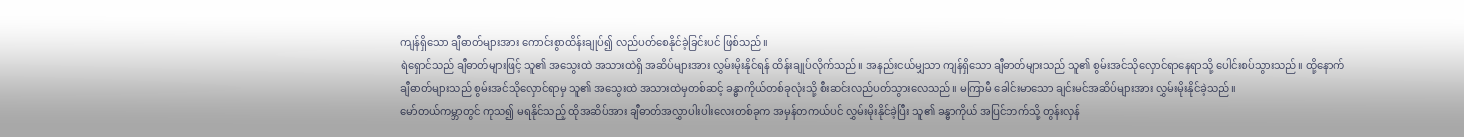ကျန်ရှိသော ချီဓာတ်များအား ကောင်းစွာထိန်းချုပ်၍ လည်ပတ်စေနိုင်ခဲ့ခြင်းပင် ဖြစ်သည်။
ရဲရှောင်သည် ချီဓာတ်များဖြင့် သူ၏ အသွေးထဲ အသားထဲရှိ အဆိပ်များအား လွှမ်းမိုးနိုင်ရန် ထိန်းချုပ်လိုက်သည်။ အနည်းငယ်မျှသာ ကျန်ရှိသော ချီဓာတ်များသည် သူ၏ စွမ်းအင်သိုလှောင်ရာနေရာသို့ ပေါင်းစပ်သွားသည်။ ထို့နောက် ချီဓာတ်များသည် စွမ်းအင်သိုလှောင်ရာမှ သူ၏ အသွေးထဲ အသားထဲမှတစ်ဆင့် ခန္ဓာကိုယ်တစ်ခုလုံးသို့ စီးဆင်းလည်ပတ်သွားလေသည်။ မကြာမီ ခေါင်းမာသော ချင်းမင်အဆိပ်များအား လွှမ်းမိုးနိုင်ခဲ့သည်။
မော်တယ်ကမ္ဘာတွင် ကုသ၍ မရနိုင်သည့် ထိုအဆိပ်အား ချီဓာတ်အလွှာပါးပါးလေးတစ်ခုက အမှန်တကယ်ပင် လွှမ်းမိုးနိုင်ခဲ့ပြီး သူ၏ ခန္ဓာကိုယ် အပြင်ဘက်သို့ တွန်းလှန်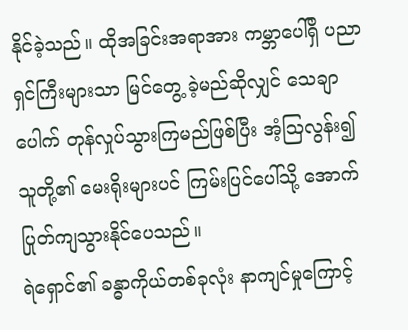နိုင်ခဲ့သည်။ ထိုအခြင်းအရာအား ကမ္ဘာပေါ်ရှိ ပညာရှင်ကြီးများသာ မြင်တွေ့ ခဲ့မည်ဆိုလျှင် သေချာပေါက် တုန်လှုပ်သွားကြမည်ဖြစ်ပြီး အံ့ဩလွန်း၍ သူတို့၏ မေးရိုးများပင် ကြမ်းပြင်ပေါ်သို့ အောက်ပြုတ်ကျသွားနိုင်ပေသည်။
ရဲရှောင်၏ ခန္ဓာကိုယ်တစ်ခုလုံး နာကျင်မှုကြောင့်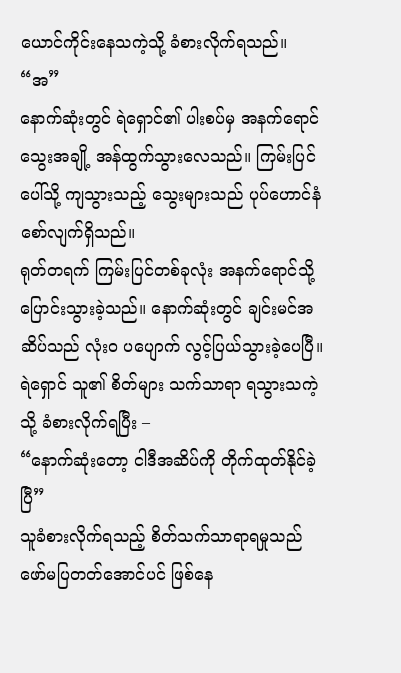ယောင်ကိုင်းနေသကဲ့သို့ ခံစားလိုက်ရသည်။
“အ”
နောက်ဆုံးတွင် ရဲရှောင်၏ ပါးစပ်မှ အနက်ရောင် သွေးအချို့ အန်ထွက်သွားလေသည်။ ကြမ်းပြင်ပေါ်သို့ ကျသွားသည့် သွေးများသည် ပုပ်ဟောင်နံစော်လျက်ရှိသည်။
ရုတ်တရက် ကြမ်းပြင်တစ်ခုလုံး အနက်ရောင်သို့ ပြောင်းသွားခဲ့သည်။ နောက်ဆုံးတွင် ချင်းမင်အဆိပ်သည် လုံးဝ ပပျောက် လွင့်ပြယ်သွားခဲ့ပေပြီ။ ရဲရှောင် သူ၏ စိတ်များ သက်သာရာ ရသွားသကဲ့သို့ ခံစားလိုက်ရပြီး –
“နောက်ဆုံးတော့ ငါဒီအဆိပ်ကို တိုက်ထုတ်နိုင်ခဲ့ပြီ”
သူခံစားလိုက်ရသည့် စိတ်သက်သာရာရမှုသည် ဖော်မပြတတ်အောင်ပင် ဖြစ်နေ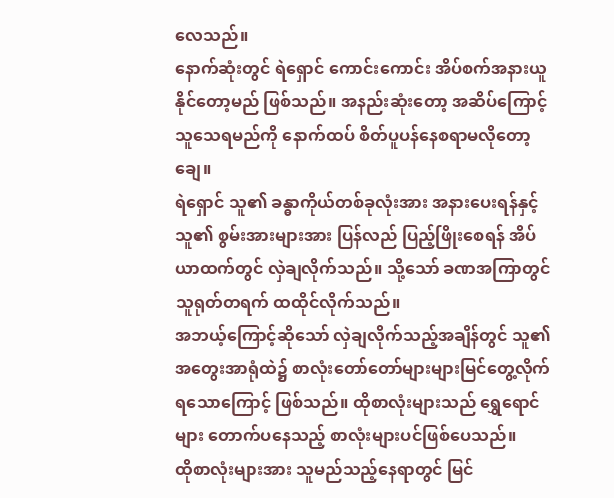လေသည်။
နောက်ဆုံးတွင် ရဲရှောင် ကောင်းကောင်း အိပ်စက်အနားယူနိုင်တော့မည် ဖြစ်သည်။ အနည်းဆုံးတော့ အဆိပ်ကြောင့် သူသေရမည်ကို နောက်ထပ် စိတ်ပူပန်နေစရာမလိုတော့ချေ။
ရဲရှောင် သူ၏ ခန္ဓာကိုယ်တစ်ခုလုံးအား အနားပေးရန်နှင့် သူ၏ စွမ်းအားများအား ပြန်လည် ပြည့်ဖြိုးစေရန် အိပ်ယာထက်တွင် လှဲချလိုက်သည်။ သို့သော် ခဏအကြာတွင် သူရုတ်တရက် ထထိုင်လိုက်သည်။
အဘယ့်ကြောင့်ဆိုသော် လှဲချလိုက်သည့်အချိန်တွင် သူ၏ အတွေးအာရုံထဲ၌ စာလုံးတော်တော်များများမြင်တွေ့လိုက်ရသောကြောင့် ဖြစ်သည်။ ထိုစာလုံးများသည် ရွှေရောင်များ တောက်ပနေသည့် စာလုံးများပင်ဖြစ်ပေသည်။
ထိုစာလုံးများအား သူမည်သည့်နေရာတွင် မြင်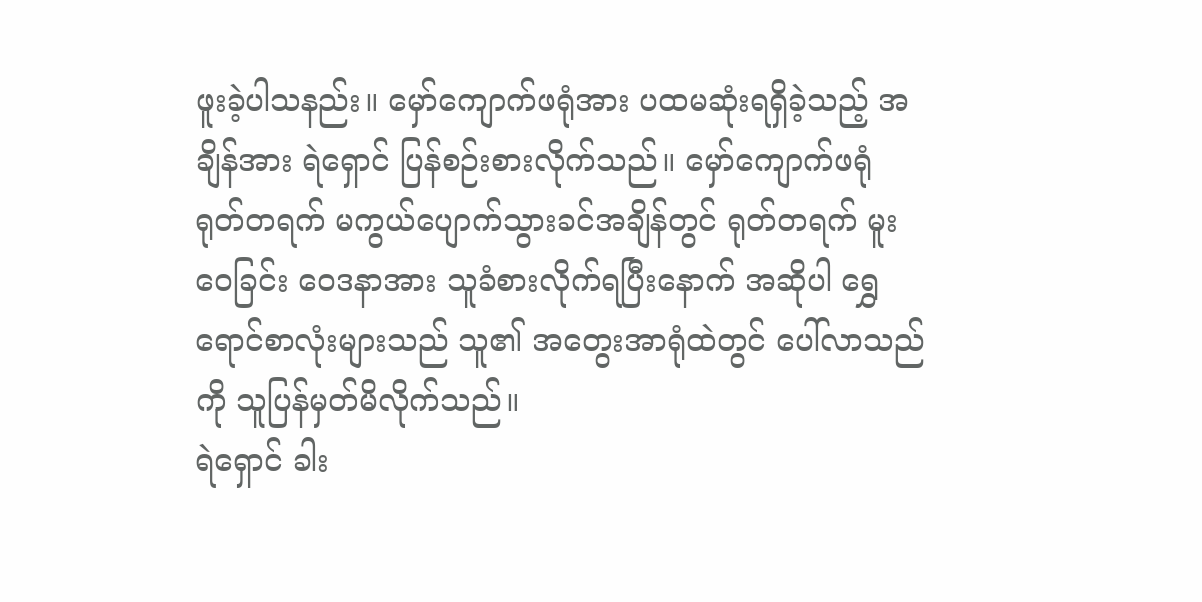ဖူးခဲ့ပါသနည်း။ မှော်ကျောက်ဖရုံအား ပထမဆုံးရရှိခဲ့သည့် အချိန်အား ရဲရှောင် ပြန်စဉ်းစားလိုက်သည်။ မှော်ကျောက်ဖရုံ ရုတ်တရက် မကွယ်ပျောက်သွားခင်အချိန်တွင် ရုတ်တရက် မူးဝေခြင်း ဝေဒနာအား သူခံစားလိုက်ရပြီးနောက် အဆိုပါ ရွှေရောင်စာလုံးများသည် သူ၏ အတွေးအာရုံထဲတွင် ပေါ်လာသည်ကို သူပြန်မှတ်မိလိုက်သည်။
ရဲရှောင် ခါး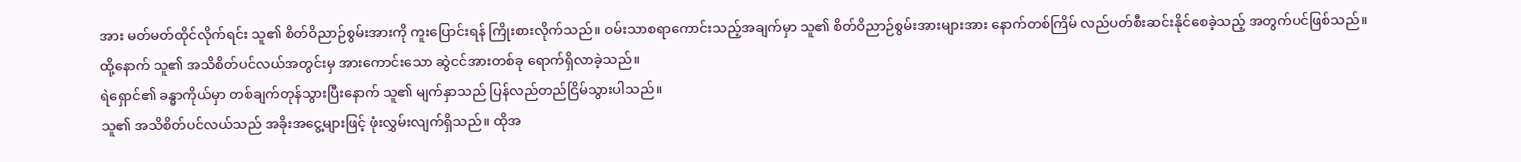အား မတ်မတ်ထိုင်လိုက်ရင်း သူ၏ စိတ်ဝိညာဉ်စွမ်းအားကို ကူးပြောင်းရန် ကြိုးစားလိုက်သည်။ ဝမ်းသာစရာကောင်းသည့်အချက်မှာ သူ၏ စိတ်ဝိညာဉ်စွမ်းအားများအား နောက်တစ်ကြိမ် လည်ပတ်စီးဆင်းနိုင်စေခဲ့သည့် အတွက်ပင်ဖြစ်သည်။
ထို့နောက် သူ၏ အသိစိတ်ပင်လယ်အတွင်းမှ အားကောင်းသော ဆွဲငင်အားတစ်ခု ရောက်ရှိလာခဲ့သည်။
ရဲရှောင်၏ ခန္ဓာကိုယ်မှာ တစ်ချက်တုန်သွားပြီးနောက် သူ၏ မျက်နှာသည် ပြန်လည်တည်ငြိမ်သွားပါသည်။
သူ၏ အသိစိတ်ပင်လယ်သည် အခိုးအငွေ့များဖြင့် ဖုံးလွှမ်းလျက်ရှိသည်။ ထိုအ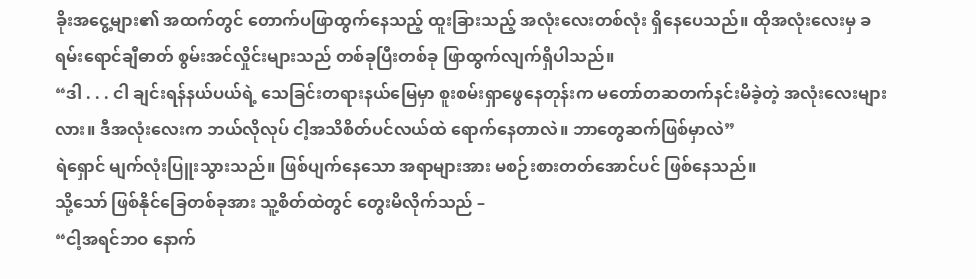ခိုးအငွေ့များ၏ အထက်တွင် တောက်ပဖြာထွက်နေသည့် ထူးခြားသည့် အလုံးလေးတစ်လုံး ရှိနေပေသည်။ ထိုအလုံးလေးမှ ခရမ်းရောင်ချီဓာတ် စွမ်းအင်လှိုင်းများသည် တစ်ခုပြီးတစ်ခု ဖြာထွက်လျက်ရှိပါသည်။
“ဒါ . . . ငါ ချင်းရန်နယ်ပယ်ရဲ့ သေခြင်းတရားနယ်မြေမှာ စူးစမ်းရှာဖွေနေတုန်းက မတော်တဆတက်နင်းမိခဲ့တဲ့ အလုံးလေးများလား။ ဒီအလုံးလေးက ဘယ်လိုလုပ် ငါ့အသိစိတ်ပင်လယ်ထဲ ရောက်နေတာလဲ။ ဘာတွေဆက်ဖြစ်မှာလဲ”
ရဲရှောင် မျက်လုံးပြူးသွားသည်။ ဖြစ်ပျက်နေသော အရာများအား မစဉ်းစားတတ်အောင်ပင် ဖြစ်နေသည်။
သို့သော် ဖြစ်နိုင်ခြေတစ်ခုအား သူ့စိတ်ထဲတွင် တွေးမိလိုက်သည် –
“ငါ့အရင်ဘဝ နောက်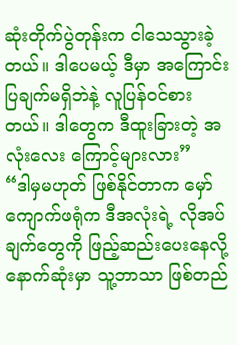ဆုံးတိုက်ပွဲတုန်းက ငါသေသွားခဲ့တယ်။ ဒါပေမယ့် ဒီမှာ အကြောင်းပြချက်မရှိဘဲနဲ့ လူပြန်ဝင်စားတယ်။ ဒါတွေက ဒီထူးခြားတဲ့ အလုံးလေး ကြောင့်များလား”
“ဒါမှမဟုတ် ဖြစ်နိုင်တာက မှော်ကျောက်ဖရုံက ဒီအလုံးရဲ့ လိုအပ်ချက်တွေကို ဖြည့်ဆည်းပေးနေလို့ နောက်ဆုံးမှာ သူ့ဘာသာ ဖြစ်တည်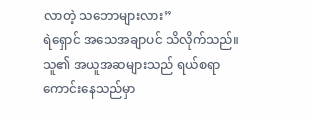လာတဲ့ သဘောများလား”
ရဲရှောင် အသေအချာပင် သိလိုက်သည်။ သူ၏ အယူအဆများသည် ရယ်စရာကောင်းနေသည်မှာ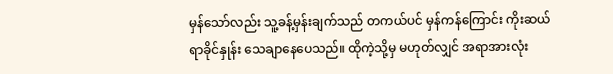မှန်သော်လည်း သူ့ခန့်မှန်းချက်သည် တကယ်ပင် မှန်ကန်ကြောင်း ကိုးဆယ်ရာခိုင်နှုန်း သေချာနေပေသည်။ ထိုကဲ့သို့မှ မဟုတ်လျှင် အရာအားလုံး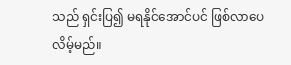သည် ရှင်းပြ၍ မရနိုင်အောင်ပင် ဖြစ်လာပေလိမ့်မည်။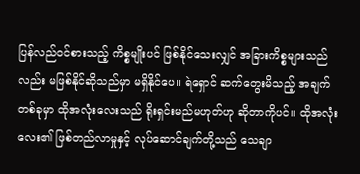ပြန်လည်ဝင်စားသည့် ကိစ္စမျိုးပင် ဖြစ်နိုင်သေးလျှင် အခြားကိစ္စများသည်လည်း မဖြစ်နိုင်ဆိုသည်မှာ မရှိနိုင်ပေ။ ရဲရှောင် ဆက်တွေးမိသည့် အချက်တစ်ခုမှာ ထိုအလုံးလေးသည် ရိုးရှင်းမည်မဟုတ်ဟု ဆိုတာကိုပင်။ ထိုအလုံးလေး၏ ဖြစ်တည်လာမှုနှင့် လုပ်ဆောင်ချက်တို့သည် သေချာ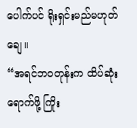ပေါက်ပင် ရိုးရှင်းမည်မဟုတ်ချေ။
“အရင်ဘဝတုန်းက ထိပ်ဆုံးရောက်ဖို့ ကြိုး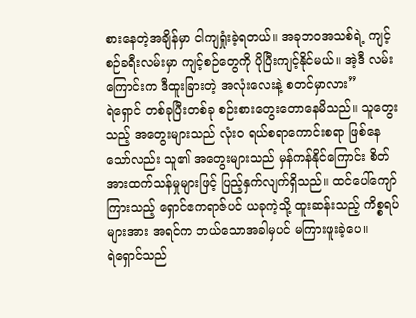စားနေတဲ့အချိန်မှာ ငါကျရှုံးခဲ့ရတယ်။ အခုဘဝအသစ်ရဲ့ ကျင့်စဉ်ခရီးလမ်းမှာ ကျင့်စဉ်တွေကို ပိုပြီးကျင့်နိုင်မယ်။ အဲ့ဒီ လမ်းကြောင်းက ဒီထူးခြားတဲ့ အလုံးလေးနဲ့ စတင်မှာလား”
ရဲရှောင် တစ်ခုပြီးတစ်ခု စဉ်းစားတွေးတောနေမိသည်။ သူတွေးသည့် အတွေးများသည် လုံးဝ ရယ်စရာကောင်းစရာ ဖြစ်နေသော်လည်း သူ၏ အတွေးများသည် မှန်ကန်နိုင်ကြောင်း စိတ်အားထက်သန်မှုများဖြင့် ပြည့်နှက်လျက်ရှိသည်။ ထင်ပေါ်ကျော်ကြားသည့် ရှောင်ဧကရာဇ်ပင် ယခုကဲ့သို့ ထူးဆန်းသည့် ကိစ္စရပ်များအား အရင်က ဘယ်သောအခါမှပင် မကြားဖူးခဲ့ပေ။
ရဲရှောင်သည်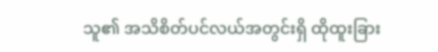သူ၏ အသိစိတ်ပင်လယ်အတွင်းရှိ ထိုထူးခြား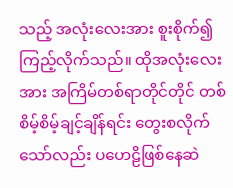သည့် အလုံးလေးအား စူးစိုက်၍ ကြည့်လိုက်သည်။ ထိုအလုံးလေးအား အကြိမ်တစ်ရာတိုင်တိုင် တစ်စိမ့်စိမ့်ချင့်ချိန်ရင်း တွေးစလိုက်သော်လည်း ပဟေဠိဖြစ်နေဆဲ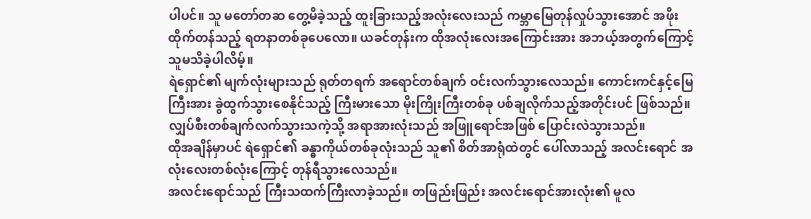ပါပင်။ သူ မတော်တဆ တွေ့မိခဲ့သည့် ထူးခြားသည့်အလုံးလေးသည် ကမ္ဘာမြေတုန်လှုပ်သွားအောင် အဖိုးထိုက်တန်သည့် ရတနာတစ်ခုပေလော။ ယခင်တုန်းက ထိုအလုံးလေးအကြောင်းအား အဘယ့်အတွက်ကြောင့် သူမသိခဲ့ပါလိမ့်။
ရဲရှောင်၏ မျက်လုံးများသည် ရုတ်တရက် အရောင်တစ်ချက် ဝင်းလက်သွားလေသည်။ ကောင်းကင်နှင့်မြေကြီးအား ခွဲထွက်သွားစေနိုင်သည့် ကြီးမားသော မိုးကြိုးကြီးတစ်ခု ပစ်ချလိုက်သည့်အတိုင်းပင် ဖြစ်သည်။ လျှပ်စီးတစ်ချက်လက်သွားသကဲ့သို့ အရာအားလုံးသည် အဖြူရောင်အဖြစ် ပြောင်းလဲသွားသည်။
ထိုအချိန်မှာပင် ရဲရှောင်၏ ခန္ဓာကိုယ်တစ်ခုလုံးသည် သူ၏ စိတ်အာရုံထဲတွင် ပေါ်လာသည့် အလင်းရောင် အလုံးလေးတစ်လုံးကြောင့် တုန်ရီသွားလေသည်။
အလင်းရောင်သည် ကြီးသထက်ကြီးလာခဲ့သည်။ တဖြည်းဖြည်း အလင်းရောင်အားလုံး၏ မူလ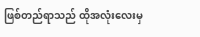ဖြစ်တည်ရာသည် ထိုအလုံးလေးမှ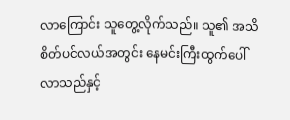လာကြောင်း သူတွေ့လိုက်သည်။ သူ၏ အသိစိတ်ပင်လယ်အတွင်း နေမင်းကြီးထွက်ပေါ်လာသည်နှင့်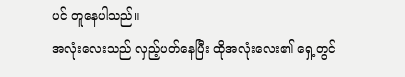ပင် တူနေပါသည်။
အလုံးလေးသည် လှည့်ပတ်နေပြီး ထိုအလုံးလေး၏ ရှေ့တွင်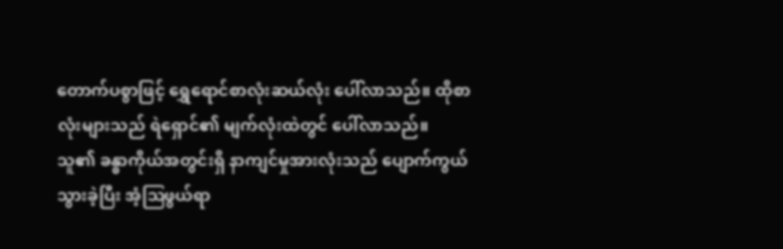တောက်ပစွာဖြင့် ရွှေရောင်စာလုံးဆယ်လုံး ပေါ်လာသည်။ ထိုစာလုံးများသည် ရဲရှောင်၏ မျက်လုံးထဲတွင် ပေါ်လာသည်။
သူ၏ ခန္ဓာကိုယ်အတွင်းရှိ နာကျင်မှုအားလုံးသည် ပျောက်ကွယ်သွားခဲ့ပြီး အံ့ဩဖွယ်ရာ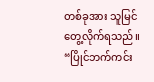တစ်ခုအား သူမြင်တွေ့လိုက်ရသည်။
“ပြိုင်ဘက်ကင်း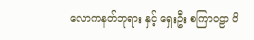လောကနတ်ဘုရား နှင့် ရှေးဦး စကြာဝဠာ ဝိ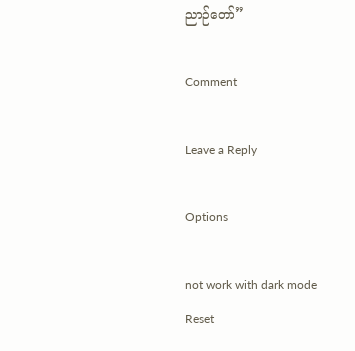ညာဉ်တော်”

Comment

Leave a Reply

Options

not work with dark mode
Reset